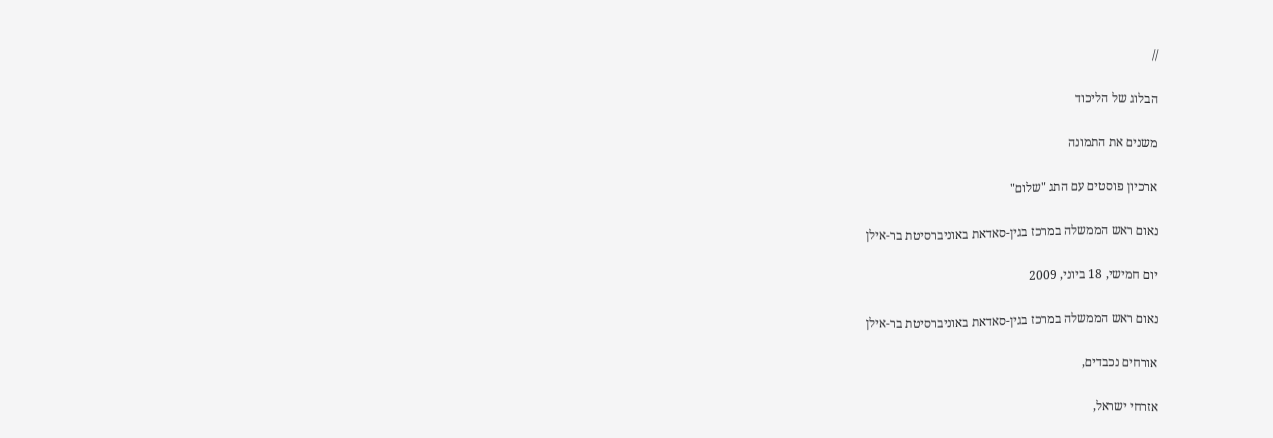//

הבלוג של הליכוד

משנים את התמונה

ארכיון פוסטים עם התג "שלום"

נאום ראש הממשלה במרכז בגין-סאדאת באוניברסיטת בר-אילן

יום חמישי, 18 ביוני, 2009

נאום ראש הממשלה במרכז בגין-סאדאת באוניברסיטת בר-אילן

אורחים נכבדים,

אזרחי ישראל,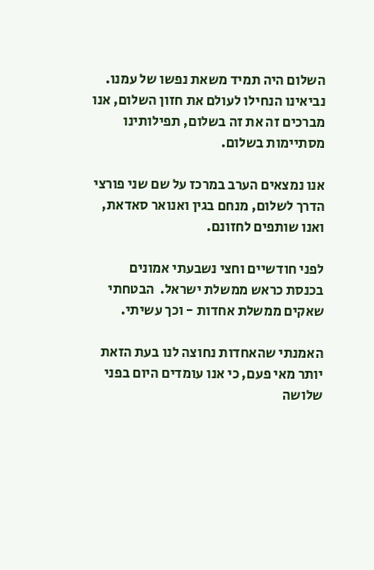השלום היה תמיד משאת נפשו של עמנו. נביאינו הנחילו לעולם את חזון השלום, אנו מברכים זה את זה בשלום, תפילותינו מסתיימות בשלום.

אנו נמצאים הערב במרכז על שם שני פורצי הדרך לשלום, מנחם בגין ואנואר סאדאת, ואנו שותפים לחזונם.

לפני חודשיים וחצי נשבעתי אמונים בכנסת כראש ממשלת ישראל.  הבטחתי שאקים ממשלת אחדות - וכך עשיתי.

האמנתי שהאחדות נחוצה לנו בעת הזאת יותר מאי פעם, כי אנו עומדים היום בפני שלושה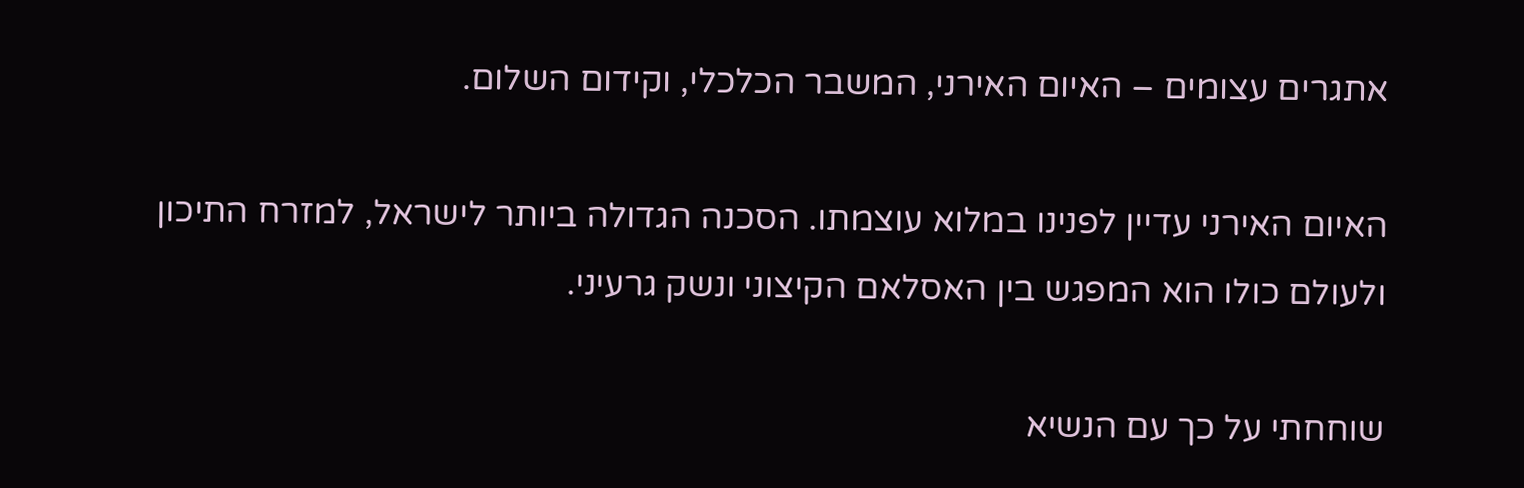אתגרים עצומים – האיום האירני, המשבר הכלכלי, וקידום השלום.

האיום האירני עדיין לפנינו במלוא עוצמתו. הסכנה הגדולה ביותר לישראל, למזרח התיכון ולעולם כולו הוא המפגש בין האסלאם הקיצוני ונשק גרעיני.

שוחחתי על כך עם הנשיא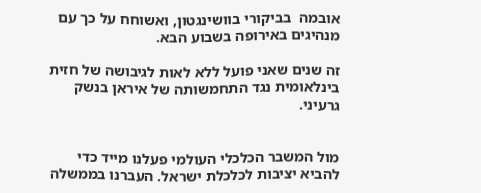אובמה  בביקורי בוושינגטון, ואשוחח על כך עם מנהיגים באירופה בשבוע הבא.

זה שנים שאני פועל ללא לאות לגיבושה של חזית בינלאומית נגד התחמשותה של איראן בנשק גרעיני.


מול המשבר הכלכלי העולמי פעלנו מייד כדי להביא יציבות לכלכלת ישראל. העברנו בממשלה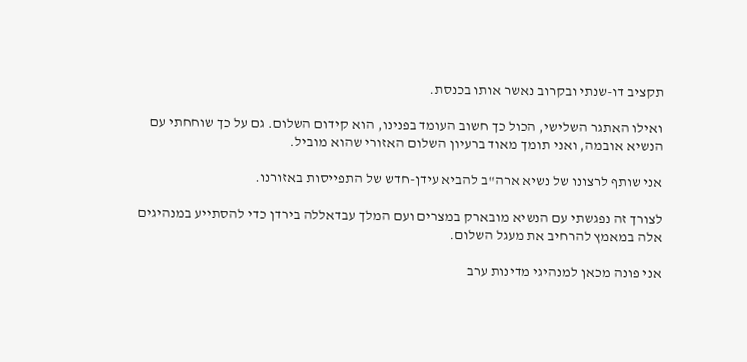תקציב דו-שנתי ובקרוב נאשר אותו בכנסת.

ואילו האתגר השלישי, הכול כך חשוב העומד בפנינו, הוא קידום השלום. גם על כך שוחחתי עם הנשיא אובמה, ואני תומך מאוד ברעיון השלום האזורי שהוא מוביל.

אני שותף לרצונו של נשיא ארה"ב להביא עידן-חדש של התפייסות באזורנו.

לצורך זה נפגשתי עם הנשיא מובארק במצרים ועם המלך עבדאללה בירדן כדי להסתייע במנהיגים אלה במאמץ להרחיב את מעגל השלום.

אני פונה מכאן למנהיגי מדינות ערב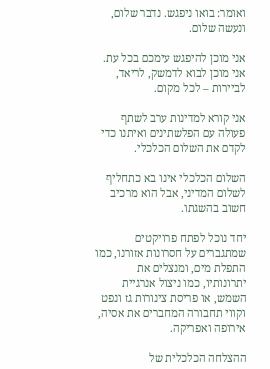ואומר: בואו ניפגש. נדבר שלום, ונעשה שלום.

אני מוכן להיפגש עימכם בכל עת. אני מוכן לבוא לדמשק, לריאד, לביירות – לכל מקום.

אני קורא למדינות ערב לשתף פעולה עם הפלשתינים ואיתנו כדי לקדם את השלום הכלכלי.

השלום הכלכלי אינו בא כתחליף לשלום המדיני, אבל הוא מרכיב חשוב בהשגתו.

יחד נוכל לפתח פרויקטים שמתגברים על חסרונות אזורנו, כמו התפלת מים, ומנצלים את יתרונותיו, כמו ניצול אנרגיית השמש, או פריסת צינורות גז ונפט וקווי תחבורה המחברים את אסיה, אירופה ואפריקה.

ההצלחה הכלכלית של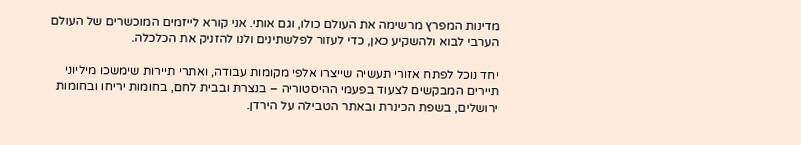מדינות המפרץ מרשימה את העולם כולו, וגם אותי. אני קורא לייזמים המוכשרים של העולם הערבי לבוא ולהשקיע כאן, כדי לעזור לפלשתינים ולנו להזניק את הכלכלה.

יחד נוכל לפתח אזורי תעשיה שייצרו אלפי מקומות עבודה, ואתרי תיירות שימשכו מיליוני תיירים המבקשים לצעוד בפעמי ההיסטוריה – בנצרת ובבית לחם, בחומות יריחו ובחומות ירושלים, בשפת הכינרת ובאתר הטבילה על הירדן.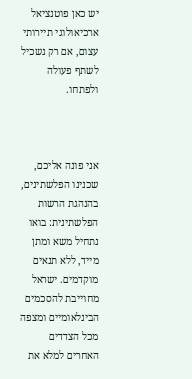יש כאן פוטנציאל ארכיאולוגי תיירותי עצום, אם רק נשכיל לשתף פעולה ולפתחו.



אני פונה אליכם, שכנינו הפלשתינים, בהנהגת הרשות הפלשתינית: בואו נתחיל משא ומתן מייד, ללא תנאים מוקדמים. ישראל מחוייבת להסכמים הבינלאומיים ומצפה מכל הצדדים האחרים למלא את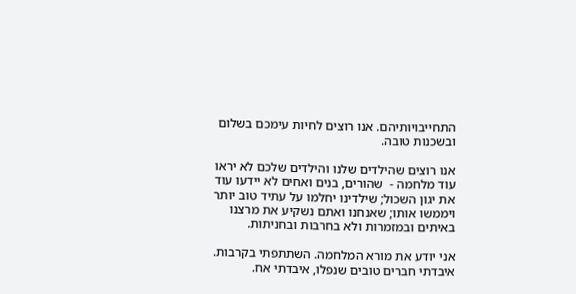התחייבויותיהם. אנו רוצים לחיות עימכם בשלום ובשכנות טובה.

אנו רוצים שהילדים שלנו והילדים שלכם לא יראו עוד מלחמה -  שהורים, בנים ואחים לא יידעו עוד את יגון השכול; שילדינו יחלמו על עתיד טוב יותר ויממשו אותו; שאנחנו ואתם נשקיע את מרצנו באיתים ובמזמרות ולא בחרבות ובחניתות.

אני יודע את מורא המלחמה. השתתפתי בקרבות. איבדתי חברים טובים שנפלו, איבדתי אח.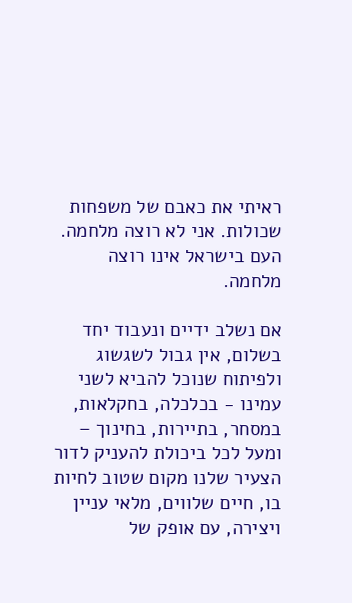ראיתי את כאבם של משפחות שכולות. אני לא רוצה מלחמה. העם בישראל אינו רוצה מלחמה.

אם נשלב ידיים ונעבוד יחד בשלום, אין גבול לשגשוג ולפיתוח שנוכל להביא לשני עמינו - בכלכלה, בחקלאות, במסחר, בתיירות, בחינוך – ומעל לכל ביכולת להעניק לדור הצעיר שלנו מקום שטוב לחיות בו, חיים שלווים, מלאי עניין ויצירה, עם אופק של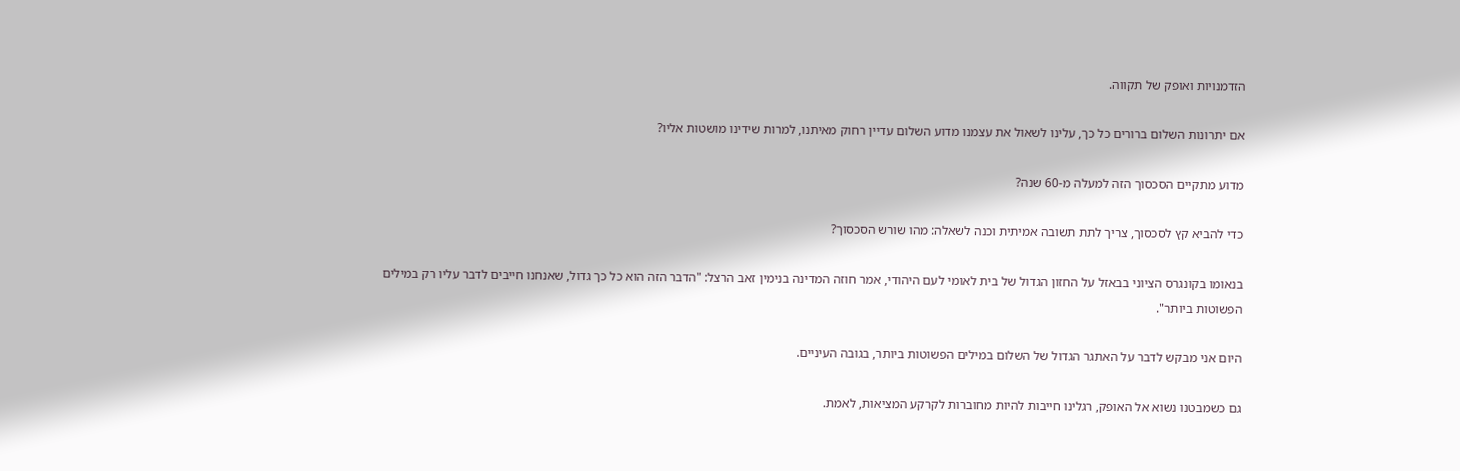הזדמנויות ואופק של תקווה.

אם יתרונות השלום ברורים כל כך, עלינו לשאול את עצמנו מדוע השלום עדיין רחוק מאיתנו, למרות שידינו מושטות אליו?

מדוע מתקיים הסכסוך הזה למעלה מ-60 שנה?

כדי להביא קץ לסכסוך, צריך לתת תשובה אמיתית וכנה לשאלה: מהו שורש הסכסוך?

בנאומו בקונגרס הציוני בבאזל על החזון הגדול של בית לאומי לעם היהודי, אמר חוזה המדינה בנימין זאב הרצל: "הדבר הזה הוא כל כך גדול, שאנחנו חייבים לדבר עליו רק במילים הפשוטות ביותר".

היום אני מבקש לדבר על האתגר הגדול של השלום במילים הפשוטות ביותר, בגובה העיניים.

גם כשמבטנו נשוא אל האופק, רגלינו חייבות להיות מחוברות לקרקע המציאות, לאמת.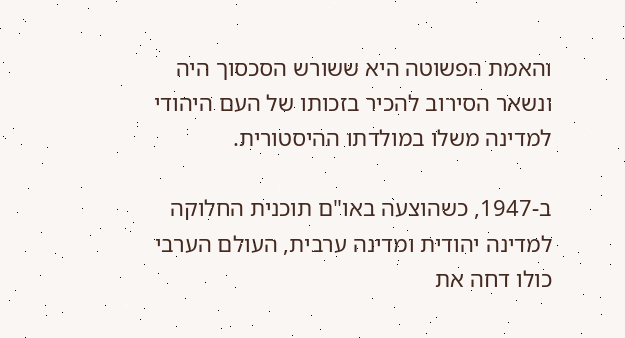והאמת הפשוטה היא ששורש הסכסוך היה ונשאר הסירוב להכיר בזכותו של העם היהודי למדינה משלו במולדתו ההיסטורית.

ב-1947, כשהוצעה באו"ם תוכנית החלוקה למדינה יהודית ומדינה ערבית, העולם הערבי כולו דחה את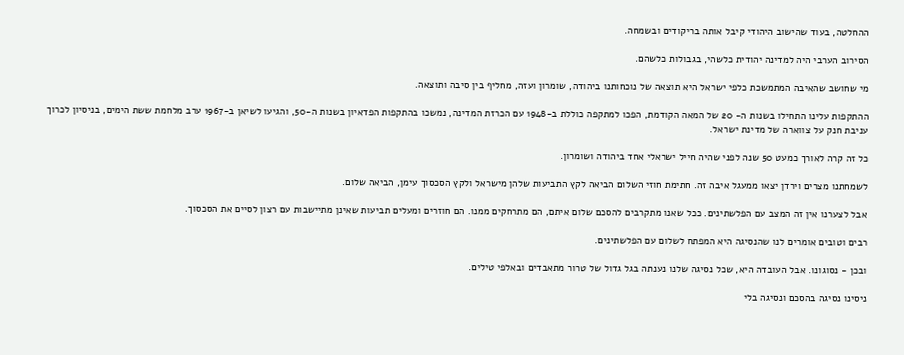ההחלטה, בעוד שהישוב היהודי קיבל אותה בריקודים ובשמחה.

הסירוב הערבי היה למדינה יהודית כלשהי, בגבולות כלשהם.

מי שחושב שהאיבה המתמשכת כלפי ישראל היא תוצאה של נוכחותנו ביהודה, שומרון ועזה, מחליף בין סיבה ותוצאה.

ההתקפות עלינו התחילו בשנות ה- 20 של המאה הקודמת, הפכו למתקפה כוללת ב-1948 עם הכרזת המדינה, נמשכו בהתקפות הפדאיון בשנות ה-50, והגיעו לשיאן ב-1967 ערב מלחמת ששת הימים, בניסיון לכרוך עניבת חנק על צווארה של מדינת ישראל.

כל זה קרה לאורך כמעט 50 שנה לפני שהיה חייל ישראלי אחד ביהודה ושומרון.

לשמחתנו מצרים וירדן יצאו ממעגל איבה זה. חתימת חוזי השלום הביאה לקץ התביעות שלהן מישראל ולקץ הסכסוך עימן, הביאה שלום.

אבל לצערנו אין זה המצב עם הפלשתינים. ככל שאנו מתקרבים להסכם שלום איתם, הם מתרחקים ממנו. הם חוזרים ומעלים תביעות שאינן מתיישבות עם רצון לסיים את הסכסוך.

רבים וטובים אומרים לנו שהנסיגה היא המפתח לשלום עם הפלשתינים.

ובכן - נסוגונו. אבל העובדה היא, שכל נסיגה שלנו נענתה בגל גדול של טרור מתאבדים ובאלפי טילים.

ניסינו נסיגה בהסכם ונסיגה בלי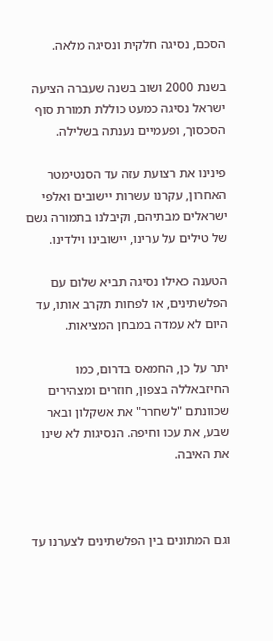הסכם, נסיגה חלקית ונסיגה מלאה.

בשנת 2000 ושוב בשנה שעברה הציעה ישראל נסיגה כמעט כוללת תמורת סוף הסכסוך, ופעמיים נענתה בשלילה.

פינינו את רצועת עזה עד הסנטימטר האחרון, עקרנו עשרות יישובים ואלפי ישראלים מבתיהם, וקיבלנו בתמורה גשם של טילים על ערינו, יישובינו וילדינו.

הטענה כאילו נסיגה תביא שלום עם הפלשתינים, או לפחות תקרב אותו, עד היום לא עמדה במבחן המציאות.

יתר על כן, החמאס בדרום, כמו החיזבאללה בצפון, חוזרים ומצהירים שכוונתם "לשחרר" את אשקלון ובאר שבע, את עכו וחיפה. הנסיגות לא שינו את האיבה.



וגם המתונים בין הפלשתינים לצערנו עד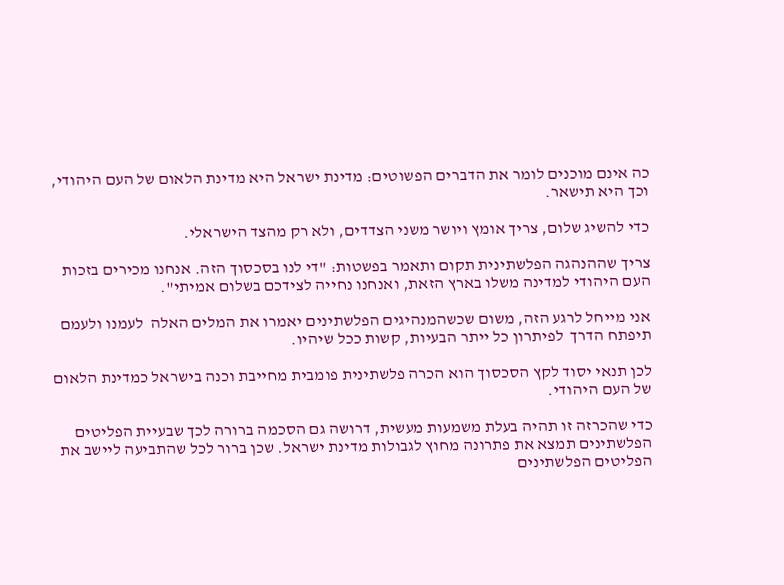כה אינם מוכנים לומר את הדברים הפשוטים: מדינת ישראל היא מדינת הלאום של העם היהודי, וכך היא תישאר.

כדי להשיג שלום, צריך אומץ ויושר משני הצדדים, ולא רק מהצד הישראלי.

צריך שההנהגה הפלשתינית תקום ותאמר בפשטות: "די לנו בסכסוך הזה. אנחנו מכירים בזכות העם היהודי למדינה משלו בארץ הזאת, ואנחנו נחייה לצידכם בשלום אמיתי".

אני מייחל לרגע הזה, משום שכשהמנהיגים הפלשתינים יאמרו את המלים האלה  לעמנו ולעמם תיפתח הדרך  לפיתרון כל ייתר הבעיות, קשות ככל שיהיו.

לכן תנאי יסוד לקץ הסכסוך הוא הכרה פלשתינית פומבית מחייבת וכנה בישראל כמדינת הלאום של העם היהודי.

כדי שהכרזה זו תהיה בעלת משמעות מעשית, דרושה גם הסכמה ברורה לכך שבעיית הפליטים הפלשתינים תמצא את פתרונה מחוץ לגבולות מדינת ישראל. שכן ברור לכל שהתביעה ליישב את הפליטים הפלשתינים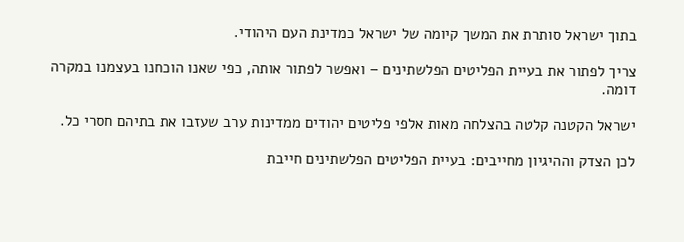בתוך ישראל סותרת את המשך קיומה של ישראל כמדינת העם היהודי.

צריך לפתור את בעיית הפליטים הפלשתינים – ואפשר לפתור אותה, כפי שאנו הוכחנו בעצמנו במקרה דומה.

ישראל הקטנה קלטה בהצלחה מאות אלפי פליטים יהודים ממדינות ערב שעזבו את בתיהם חסרי כל.

לכן הצדק וההיגיון מחייבים: בעיית הפליטים הפלשתינים חייבת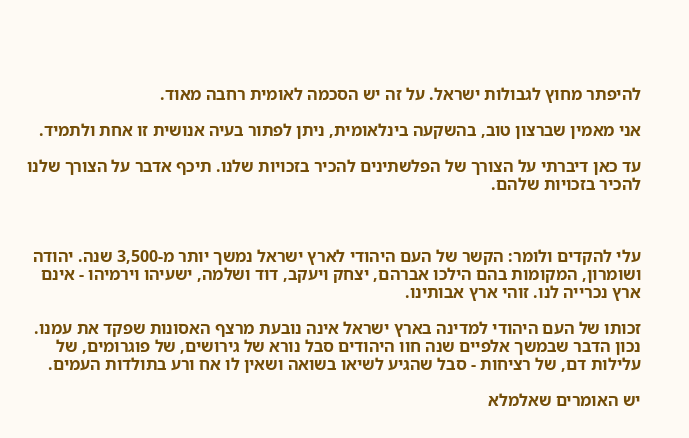להיפתר מחוץ לגבולות ישראל. על זה יש הסכמה לאומית רחבה מאוד.

אני מאמין שברצון טוב, בהשקעה בינלאומית, ניתן לפתור בעיה אנושית זו אחת ולתמיד.

עד כאן דיברתי על הצורך של הפלשתינים להכיר בזכויות שלנו. תיכף אדבר על הצורך שלנו להכיר בזכויות שלהם.



עלי להקדים ולומר: הקשר של העם היהודי לארץ ישראל נמשך יותר מ-3,500 שנה. יהודה ושומרון, המקומות בהם הילכו אברהם, יצחק ויעקב, דוד ושלמה, ישעיהו וירמיהו - אינם ארץ נכרייה לנו. זוהי ארץ אבותינו.

זכותו של העם היהודי למדינה בארץ ישראל אינה נובעת מרצף האסונות שפקד את עמנו. נכון הדבר שבמשך אלפיים שנה חוו היהודים סבל נורא של גירושים, של פוגרומים, של עלילות דם, של רציחות - סבל שהגיע לשיאו בשואה ושאין לו אח ורע בתולדות העמים.

יש האומרים שאלמלא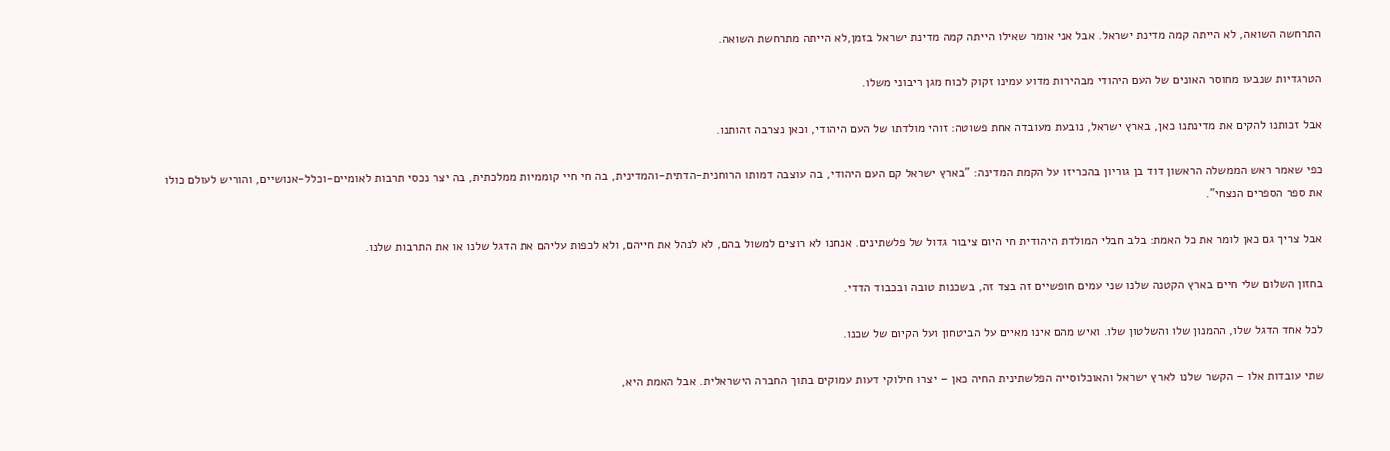התרחשה השואה, לא הייתה קמה מדינת ישראל. אבל אני אומר שאילו הייתה קמה מדינת ישראל בזמן,לא הייתה מתרחשת השואה.

הטרגדיות שנבעו מחוסר האונים של העם היהודי מבהירות מדוע עמינו זקוק לכוח מגן ריבוני משלו.

אבל זכותנו להקים את מדינתנו כאן, בארץ ישראל, נובעת מעובדה אחת פשוטה: זוהי מולדתו של העם היהודי, וכאן נצרבה זהותנו.

כפי שאמר ראש הממשלה הראשון דוד בן גוריון בהכריזו על הקמת המדינה: "בארץ ישראל קם העם היהודי, בה עוצבה דמותו הרוחנית-הדתית-והמדינית, בה חי חיי קוממיות ממלכתית, בה יצר נכסי תרבות לאומיים-וכלל-אנושיים, והוריש לעולם כולו את ספר הספרים הנצחי".

אבל צריך גם כאן לומר את כל האמת: בלב חבלי המולדת היהודית חי היום ציבור גדול של פלשתינים. אנחנו לא רוצים למשול בהם, לא לנהל את חייהם, ולא לכפות עליהם את הדגל שלנו או את התרבות שלנו.

בחזון השלום שלי חיים בארץ הקטנה שלנו שני עמים חופשיים זה בצד זה, בשכנות טובה ובכבוד הדדי.

לכל אחד הדגל שלו, ההמנון שלו והשלטון שלו. ואיש מהם אינו מאיים על הביטחון ועל הקיום של שכנו.

שתי עובדות אלו – הקשר שלנו לארץ ישראל והאוכלוסייה הפלשתינית החיה כאן – יצרו חילוקי דעות עמוקים בתוך החברה הישראלית. אבל האמת היא,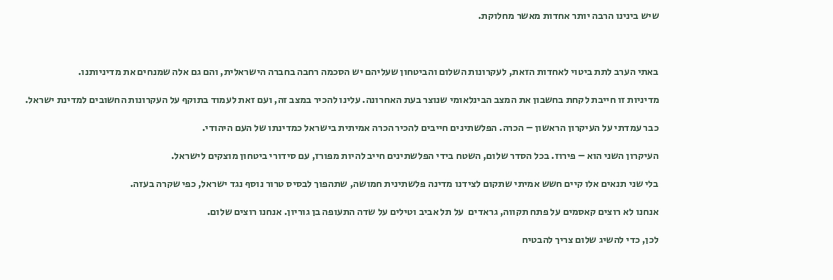שיש בינינו הרבה יותר אחדות מאשר מחלוקת.



באתי הערב לתת ביטוי לאחדות הזאת, לעקרונות השלום והביטחון שעליהם יש הסכמה רחבה בחברה הישראלית, והם גם אלה שמנחים את מדיניותנו.

מדיניות זו חייבת לקחת בחשבון את המצב הבינלאומי שנוצר בעת האחרונה. עלינו להכיר במצב זה, ועם זאת לעמוד בתוקף על העקרונות החשובים למדינת ישראל.

כבר עמדתי על העיקרון הראשון – הכרה. הפלשתינים חייבים להכיר הכרה אמיתית בישראל כמדינתו של העם היהודי.

העיקרון השני הוא – פירוז. בכל הסדר שלום, השטח בידי הפלשתינים חייב להיות מפורז, עם סידורי ביטחון מוצקים לישראל.

בלי שני תנאים אלו קיים חשש אמיתי שתקום לצידנו מדינה פלשתינית חמושה, שתהפוך לבסיס טרור נוסף נגד ישראל, כפי שקרה בעזה.

אנחנו לא רוצים קאסמים על פתח תקווה, גראדים  על תל אביב וטילים על שדה התעופה בן גוריון. אנחנו רוצים שלום.

לכן, כדי להשיג שלום צריך להבטיח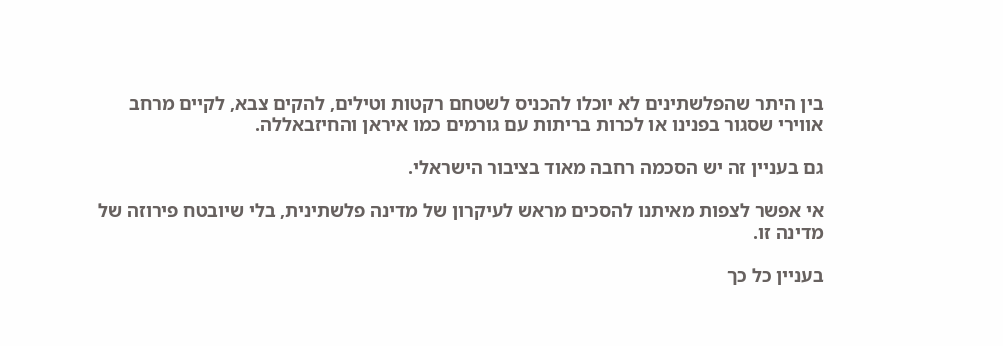בין היתר שהפלשתינים לא יוכלו להכניס לשטחם רקטות וטילים, להקים צבא, לקיים מרחב אווירי שסגור בפנינו או לכרות בריתות עם גורמים כמו איראן והחיזבאללה.

גם בעניין זה יש הסכמה רחבה מאוד בציבור הישראלי.

אי אפשר לצפות מאיתנו להסכים מראש לעיקרון של מדינה פלשתינית, בלי שיובטח פירוזה של מדינה זו.

בעניין כל כך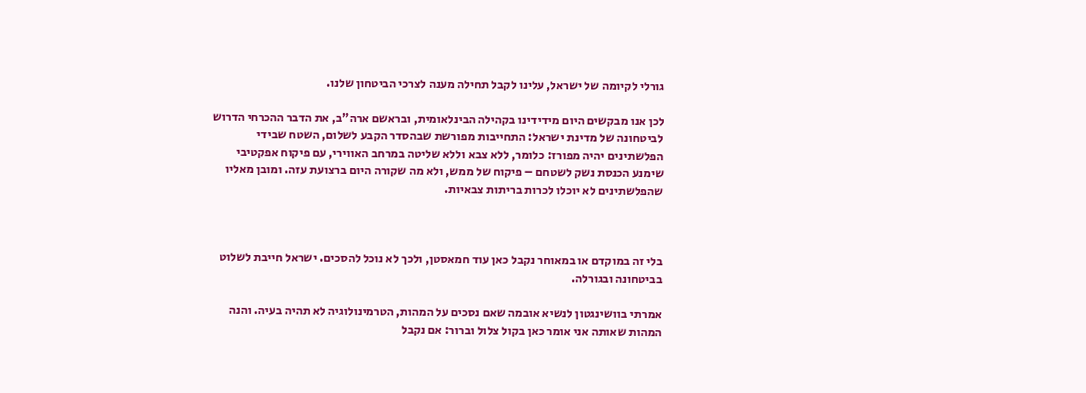גורלי לקיומה של ישראל, עלינו לקבל תחילה מענה לצרכי הביטחון שלנו.

לכן אנו מבקשים היום מידידינו בקהילה הבינלאומית, ובראשם ארה"ב, את הדבר ההכרחי הדרוש לביטחונה של מדינת ישראל: התחייבות מפורשת שבהסדר הקבע לשלום, השטח שבידי הפלשתינים יהיה מפורז: כלומר, ללא צבא וללא שליטה במרחב האווירי, עם פיקוח אפקטיבי שימנע הכנסת נשק לשטחם – פיקוח של ממש, ולא מה שקורה היום ברצועת עזה. ומובן מאליו שהפלשתינים לא יוכלו לכרות בריתות צבאיות.



בלי זה במוקדם או במאוחר נקבל כאן עוד חמאסטן, ולכך לא נוכל להסכים. ישראל חייבת לשלוט בביטחונה ובגורלה.

אמרתי בוושינגטון לנשיא אובמה שאם נסכים על המהות, הטרמינולוגיה לא תהיה בעיה. והנה המהות שאותה אני אומר כאן בקול צלול וברור: אם נקבל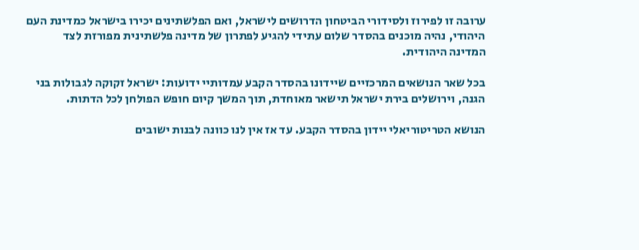ערובה זו לפירוז ולסידורי הביטחון הדרושים לישראל, ואם הפלשתינים יכירו בישראל כמדינת העם היהודי, נהיה מוכנים בהסדר שלום עתידי להגיע לפתרון של מדינה פלשתינית מפורזת לצד המדינה היהודית.

בכל שאר הנושאים המרכזיים שיידונו בהסדר הקבע עמדותיי ידועות: ישראל זקוקה לגבולות בני הגנה, וירושלים בירת ישראל תישאר מאוחדת, תוך המשך קיום חופש הפולחן לכל הדתות.

הנושא הטריטוריאלי יידון בהסדר הקבע. עד אז אין לנו כוונה לבנות ישובים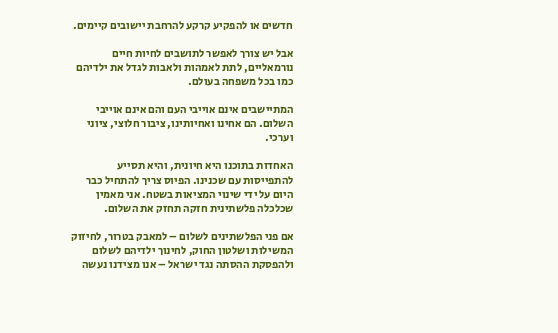חדשים או להפקיע קרקע להרחבת יישובים קיימים.

אבל יש צורך לאפשר לתושבים לחיות חיים נורמאליים, לתת לאמהות ולאבות לגדל את ילדיהם כמו בכל משפחה בעולם.

המתיישבים אינם אוייבי העם והם אינם אוייבי השלום. הם אחינו ואחיותינו, ציבור חלוצי, ציוני וערכי.

האחדות בתוכנו היא חיונית, והיא תסייע להתפייסות עם שכנינו. הפיוס צריך להתחיל כבר היום על ידי שינוי המציאות בשטח. אני מאמין שכלכלה פלשתינית חזקה תחזק את השלום.

אם פני הפלשתינים לשלום – למאבק בטרור, לחיזוק המשילות ושלטון החוק, לחינוך ילדיהם לשלום ולהפסקת ההסתה נגד ישראל – אנו מצידנו נעשה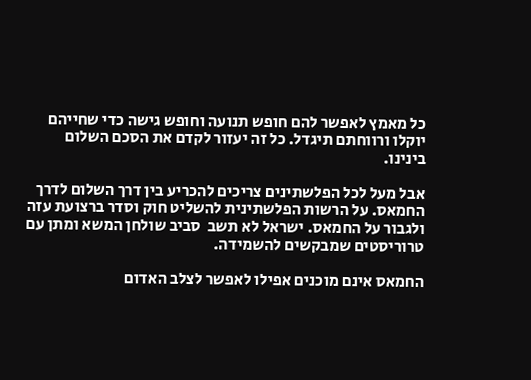כל מאמץ לאפשר להם חופש תנועה וחופש גישה כדי שחייהם יוקלו ורווחתם תיגדל. כל זה יעזור לקדם את הסכם השלום בינינו.

אבל מעל לכל הפלשתינים צריכים להכריע בין דרך השלום לדרך החמאס. על הרשות הפלשתינית להשליט חוק וסדר ברצועת עזה ולגבור על החמאס. ישראל לא תשב  סביב שולחן המשא ומתן עם טרוריסטים שמבקשים להשמידה.

החמאס אינם מוכנים אפילו לאפשר לצלב האדום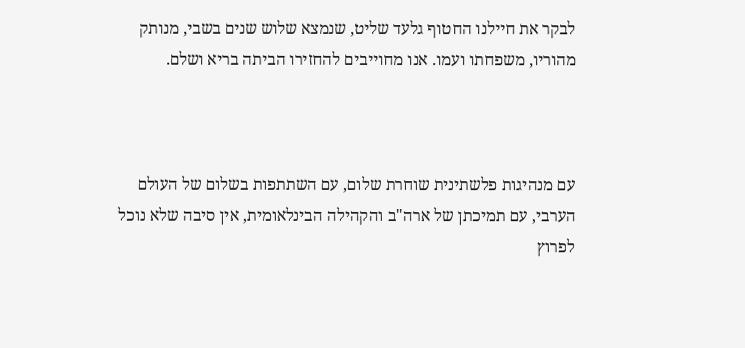לבקר את חיילנו החטוף גלעד שליט, שנמצא שלוש שנים בשבי, מנותק מהוריו, משפחתו ועמו. אנו מחוייבים להחזירו הביתה בריא ושלם.



עם מנהיגות פלשתינית שוחרת שלום, עם השתתפות בשלום של העולם הערבי, עם תמיכתן של ארה"ב והקהילה הבינלאומית, אין סיבה שלא נוכל לפרוץ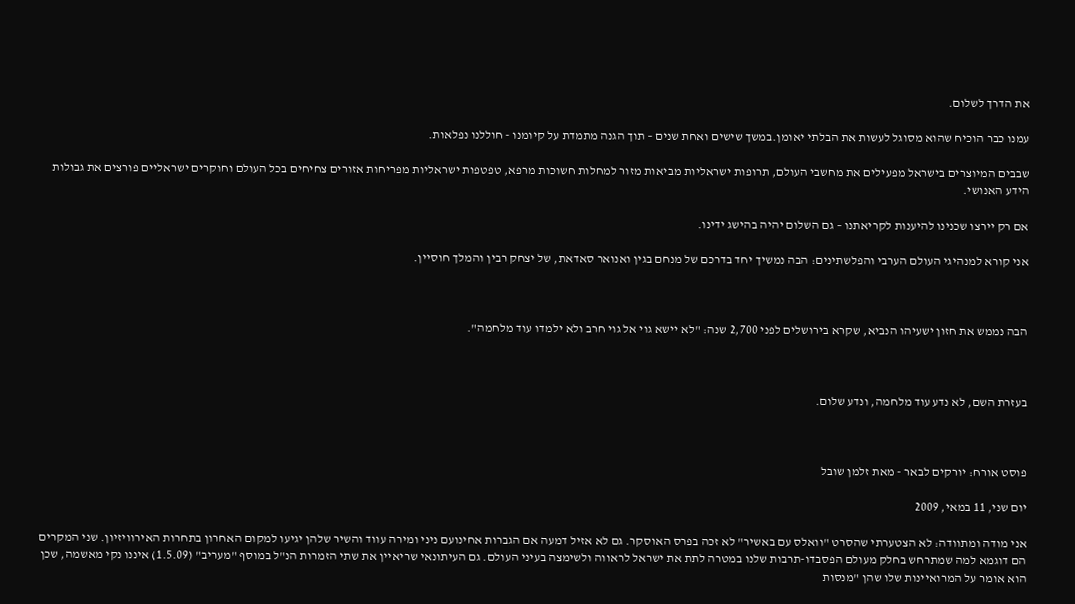את הדרך לשלום.

עמנו כבר הוכיח שהוא מסוגל לעשות את הבלתי יאומן.במשך שישים ואחת שנים – תוך הגנה מתמדת על קיומנו - חוללנו נפלאות.

שבבים המיוצרים בישראל מפעילים את מחשבי העולם, תרופות ישראליות מביאות מזור למחלות חשוכות מרפא, טפטפות ישראליות מפריחות אזורים צחיחים בכל העולם וחוקרים ישראליים פורצים את גבולות הידע האנושי.

אם רק יירצו שכנינו להיענות לקריאתנו – גם השלום יהיה בהישג ידינו.

אני קורא למנהיגי העולם הערבי והפלשתינים: הבה נמשיך יחד בדרכם של מנחם בגין ואנואר סאדאת, של יצחק רבין והמלך חוסיין.



הבה נממש את חזון ישעיהו הנביא, שקרא בירושלים לפני 2,700 שנה: "לא יישא גוי אל גוי חרב ולא ילמדו עוד מלחמה".



בעזרת השם, לא נדע עוד מלחמה, ונדע שלום.



פוסט אורח: יורקים לבאר - מאת זלמן שובל

יום שני, 11 במאי, 2009

אני מודה ומתוודה: לא הצטערתי שהסרט "וואלס עם באשיר" לא זכה בפרס האוסקר. גם לא אזיל דמעה אם הגברות אחינועם ניני ומירה עווד והשיר שלהן יגיעו למקום האחרון בתחרות האירוויזיון. שני המקרים הם דוגמא למה שמתרחש בחלק מעולם הפסבדו-תרבות שלנו במטרה לתת את ישראל לראווה ולשימצה בעיני העולם. גם העיתונאי שריאיין את שתי הזמרות הנ"ל במוסף "מעריב" (1.5.09) איננו נקי מאשמה, שכן הוא אומר על המרואיינות שלו שהן "מנסות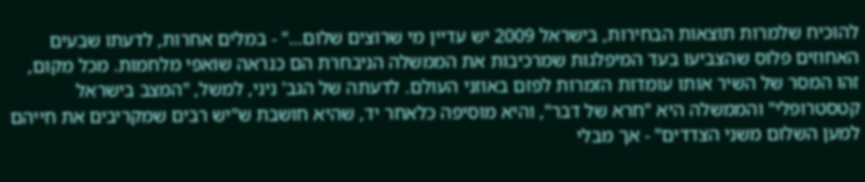להוכיח שלמרות תוצאות הבחירות, בישראל 2009 יש עדיין מי שרוצים שלום…" - במלים אחרות, לדעתו שבעים האחוזים פלוס שהצביעו בעד המיפלגות שמרכיבות את הממשלה הניבחרת הם כנראה שואפי מלחמות. מכל מקום, זהו המסר של השיר אותו עומדות הזמרות לפזם באוזני העולם. לדעתה של הגב' ניני, למשל, "המצב בישראל קטסטרופלי" והממשלה היא "חרא של דבר", והיא מוסיפה כלאחר יד, שהיא חושבת ש"יש רבים שמקריבים את חייהם למען השלום משני הצדדים" - אך מבלי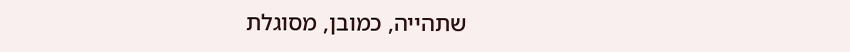שתהייה, כמובן, מסוגלת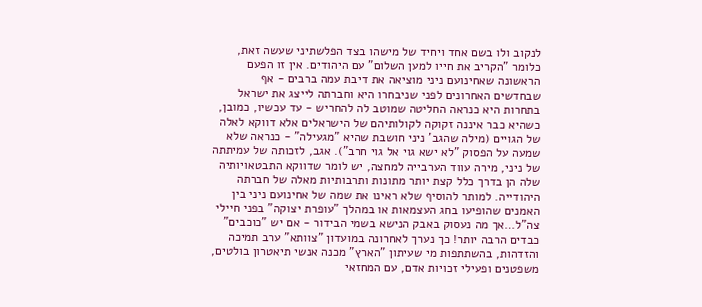לנקוב ולו בשם אחד ויחיד של מישהו בצד הפלשתיני שעשה זאת, כלומר "הקריב את חייו למען השלום" עם היהודים. אין זו הפעם הראשונה שאחינועם ניני מוציאה את דיבת עמה ברבים - אף שבחדשים האחרונים לפני שניבחרו היא וחברתה לייצג את ישראל בתחרות היא כנראה החליטה שמוטב לה להחריש - עד עכשיו, כמובן, כשהיא כבר איננה זקוקה לקולותיהם של הישראלים אלא דווקא לאלה של הגויים (מילה שהגב' ניני חושבת שהיא "מגעילה" - כנראה שלא שמעה על הפסוק "לא ישא גוי אל גוי חרב"). אגב, לזכותה של עמיתתה של ניני, מירה עווד הערבייה למחצה, יש לומר שדווקא התבטאויותיה שלה הן בדרך כלל קצת יותר מתונות ותרבותיות מאלה של חברתה היהודייה. למותר להוסיף שלא ראינו את שמה של אחינועם ניני בין האמנים שהופיעו בחג העצמאות או במהלך "עופרת יצוקה" בפני חיילי צה"ל…אך מה נעסוק באבק הנישא בשמי הבידור - אם יש "כוכבים" כבדים הרבה יותר! כך נערך לאחרונה במועדון "צוותא" ערב תמיכה והזדהות, בהשתתפות מי שעיתון "הארץ" מכנה אנשי תיאטרון בולטים, משפטנים ופעילי זכויות אדם, עם המחזאי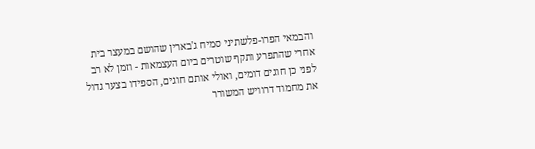והבמאי הפרו-פלשתיני סמיח ג'בארין שהושם במעצר בית אחרי שהתפרע ותקף שוטרים ביום העצמאות - וזמן לא רב לפני כן חוגים דומים, ואולי אותם חוגים, הספידו בצער גדול את מחמוד דרוויש המשורר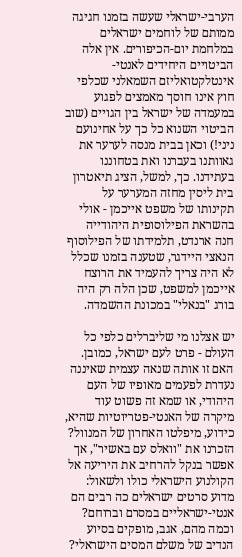הערבי-ישראלי שעשה בזמנו חגיגה ממותם של לוחמים ישראלים במלחמת יום-הכיפורים. אין אלה הביטויים היחידים לאנטי-אינטלקטואליזם השמאלני שכלפי חוץ אינו חוסך מאמצים לפגוע במעמדה של ישראל בין הגויים (שוב הביטוי השנוא כל כך על אחינועם ניני!) וכאן בבית מנסה לערער את גאוותנו בעברנו ואת בטחוננו בעתידנו. כך, למשל, הציג תיאטרון בית ליסין מחזה המערער על תקינותו של משפט אייכמן - אולי בהשראת הפילוסופית היהודייה חנה ארנדט, תלמידתו של הפילוסוף הנאצי היידגר, שטענה בזמנו שכלל לא היה צריך להעמיד את הרוצח אייכמן למשפט, שכן הלה רק היה בורג "בנאלי" במכונת ההשמדה.

יש אצלנו מי שליברלים כלפי כל העולם - פרט לעם ישראל, כמובן. האם זו אותה שנאה עצמית שאיננה נעדרת לפעמים מאופיו של העם היהודי, או שמא זה פשוט עוד מיקרה של האנטי-פטריוטיות שהיא, כידוע, מיפלטו האחרון של המנוול? הזכרנו את "וואלס עם באשיר", אך אפשר בנקל להרחיב את היריעה אל הקולנוע הישראלי כולו ולשאול: מדוע סרטים ישראלים כה רבים הם אנטי-ישראליים במסרם וברוחם? וכמה מהם, אגב, מופקים בסיוע הנדיב של משלם המסים הישראלי?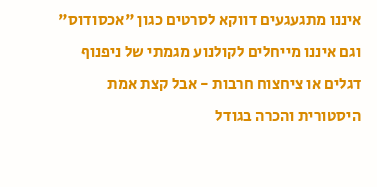איננו מתגעגעים דווקא לסרטים כגון "אכסודוס" וגם איננו מייחלים לקולנוע מגמתי של ניפנוף דגלים או ציחצוח חרבות - אבל קצת אמת היסטורית והכרה בגודל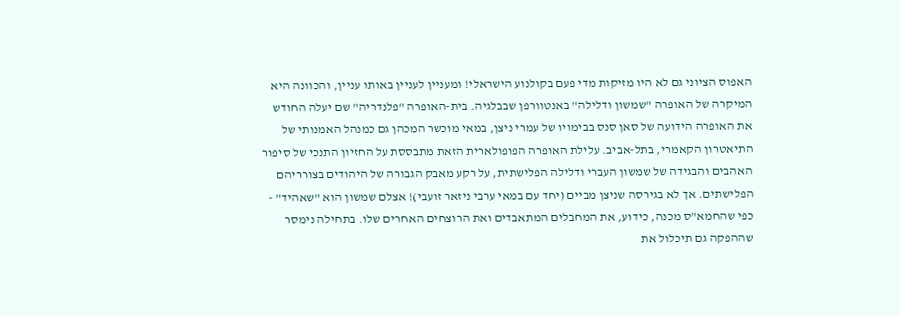האפוס הציוני גם לא היו מזיקות מדי פעם בקולנוע הישראלי! ומעניין לעניין באותו עניין, והכוונה היא המיקרה של האופרה "שמשון ודלילה" באנטוורפן שבבלגיה. בית-האופרה "פלנדריה" שם יעלה החודש את האופרה הידועה של סאן סנס בבימויו של עמרי ניצן, במאי מוכשר המכהן גם כמנהל האמנותי של התיאטרון הקאמרי, בתל-אביב. עלילת האופרה הפופולארית הזאת מתבססת על החזיון התנכי של סיפור האהבים והבגידה של שמשון העברי ודלילה הפלישתית, על רקע מאבק הגבורה של היהודים בצורריהם הפלישתים. אך לא בגירסה שניצן מביים (יחד עם במאי ערבי ניזאר זועבי)! אצלם שמשון הוא "שאהיד" - כפי שהחמא"ס מכנה, כידוע, את המחבלים המתאבדים ואת הרוצחים האחרים שלו. בתחילה נימסר שההפקה גם תיכלול את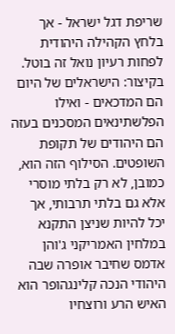שריפת דגל ישראל - אך בלחץ הקהילה היהודית לפחות רעיון נואל זה בוטל. בקיצור: הישראלים של היום הם המדכאים - ואילו הפלשתינאים המסכנים בעזה הם היהודים של תקופת השופטים. הסילוף הזה הוא, כמובן, לא רק בלתי מוסרי אלא גם בלתי תרבותי, אך יכל להיות שניצן התקנא במלחין האמריקני ג'והן אדמס שחיבר אופרה שבה היהודי הנכה קלינגהופר הוא האיש הרע ורוצחיו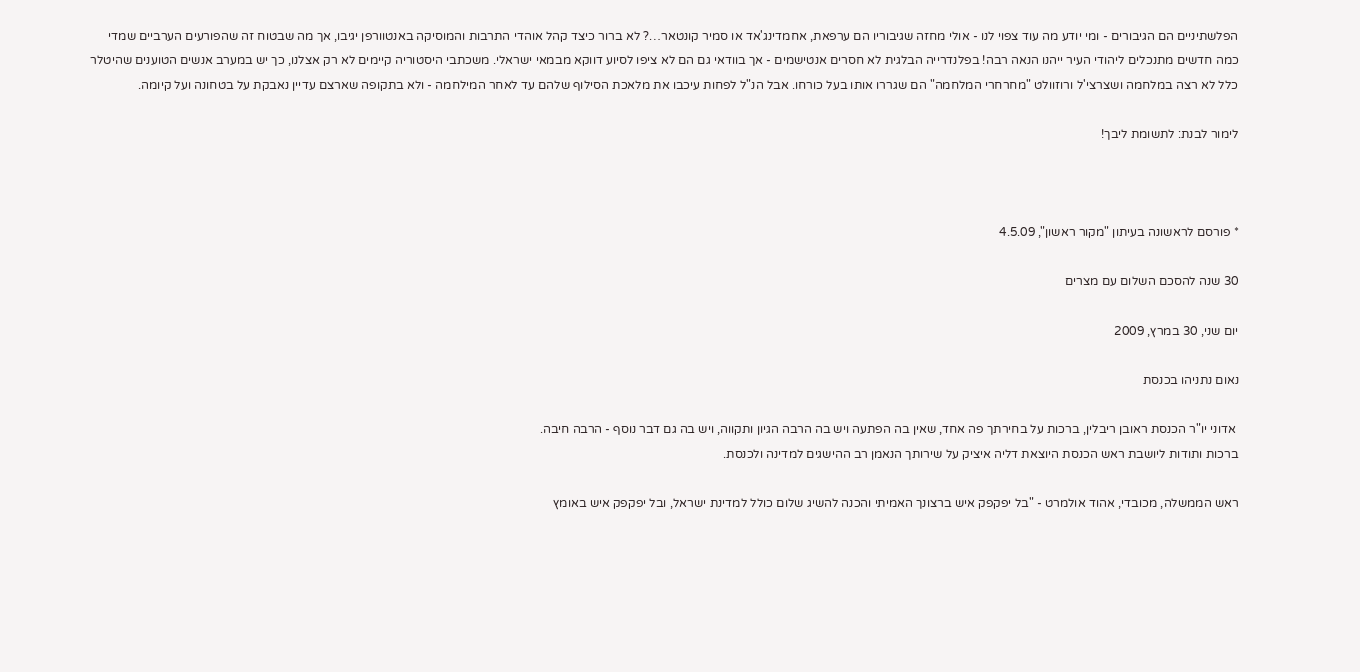הפלשתיניים הם הגיבורים - ומי יודע מה עוד צפוי לנו - אולי מחזה שגיבוריו הם ערפאת, אחמדינג'אד או סמיר קונטאר…? לא ברור כיצד קהל אוהדי התרבות והמוסיקה באנטוורפן יגיבו, אך מה שבטוח זה שהפורעים הערביים שמדי כמה חדשים מתנכלים ליהודי העיר ייהנו הנאה רבה! בפלנדרייה הבלגית לא חסרים אנטישמים - אך בוודאי גם הם לא ציפו לסיוע דווקא מבמאי ישראלי. משכתבי היסטוריה קיימים לא רק אצלנו, כך יש במערב אנשים הטוענים שהיטלר כלל לא רצה במלחמה ושצרצי'ל ורוזוולט "מחרחרי המלחמה" הם שגררו אותו בעל כורחו. אבל הנ"ל לפחות עיכבו את מלאכת הסילוף שלהם עד לאחר המילחמה - ולא בתקופה שארצם עדיין נאבקת על בטחונה ועל קיומה.

לימור לבנת: לתשומת ליבך!



* פורסם לראשונה בעיתון "מקור ראשון", 4.5.09

30 שנה להסכם השלום עם מצרים

יום שני, 30 במרץ, 2009

נאום נתניהו בכנסת

 אדוני יו"ר הכנסת ראובן ריבלין, ברכות על בחירתך פה אחד, שאין בה הפתעה ויש בה הרבה הגיון ותקווה, ויש בה גם דבר נוסף - הרבה חיבה.
ברכות ותודות ליושבת ראש הכנסת היוצאת דליה איציק על שירותך הנאמן רב ההישגים למדינה ולכנסת.

ראש הממשלה, מכובדי, אהוד אולמרט - "בל יפקפק איש ברצונך האמיתי והכנה להשיג שלום כולל למדינת ישראל, ובל יפקפק איש באומץ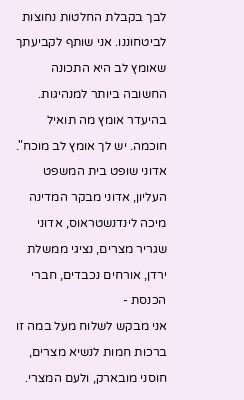לבך בקבלת החלטות נחוצות לביטחוננו. אני שותף לקביעתך שאומץ לב היא התכונה החשובה ביותר למנהיגות. בהיעדר אומץ מה תואיל חוכמה. יש לך אומץ לב מוכח".
אדוני שופט בית המשפט העליון, אדוני מבקר המדינה מיכה לינדנשטראוס, אדוני שגריר מצרים, נציגי ממשלת ירדן, אורחים נכבדים, חברי הכנסת -
אני מבקש לשלוח מעל במה זו ברכות חמות לנשיא מצרים, חוסני מובארק, ולעם המצרי.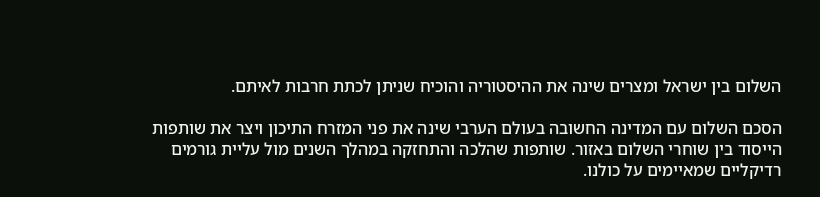השלום בין ישראל ומצרים שינה את ההיסטוריה והוכיח שניתן לכתת חרבות לאיתם.

הסכם השלום עם המדינה החשובה בעולם הערבי שינה את פני המזרח התיכון ויצר את שותפות הייסוד בין שוחרי השלום באזור. שותפות שהלכה והתחזקה במהלך השנים מול עליית גורמים רדיקליים שמאיימים על כולנו.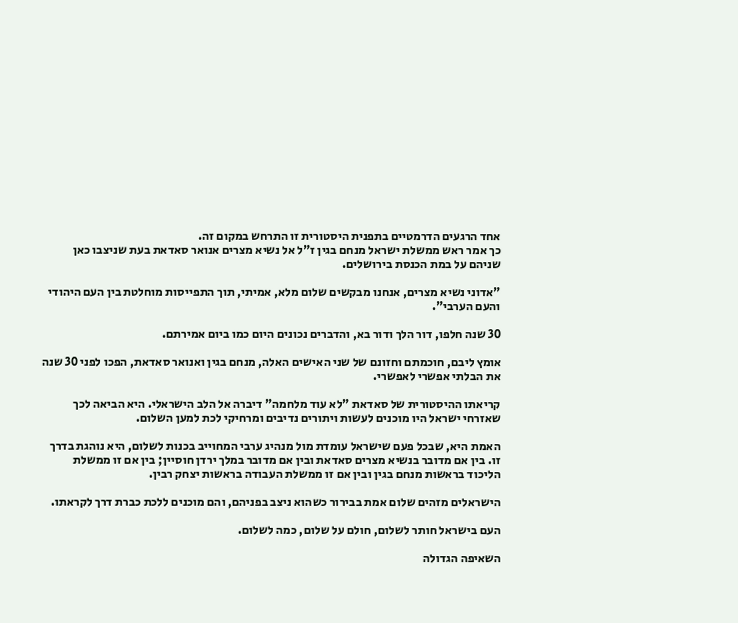אחד הרגעים הדרמטיים בתפנית היסטורית זו התרחש במקום זה.
כך אמר ראש ממשלת ישראל מנחם בגין ז"ל אל נשיא מצרים אנואר סאדאת בעת שניצבו כאן שניהם על במת הכנסת בירושלים.

"אדוני נשיא מצרים, אנחנו מבקשים שלום מלא, אמיתי, תוך התפייסות מוחלטת בין העם היהודי והעם הערבי".

30 שנה חלפו, דור הלך ודור בא, והדברים נכונים היום כמו ביום אמירתם.

אומץ ליבם, חוכמתם וחזונם של שני האישים האלה, מנחם בגין ואנואר סאדאת, הפכו לפני 30 שנה את הבלתי אפשרי לאפשרי.

קריאתו ההיסטורית של סאדאת "לא עוד מלחמה" דיברה אל הלב הישראלי. היא הביאה לכך שאזרחי ישראל היו מוכנים לעשות ויתורים נדיבים ומרחיקי לכת למען השלום.

האמת היא, שבכל פעם שישראל עומדת מול מנהיג ערבי המחוייב בכנות לשלום, היא נוהגת בדרך זו. בין אם מדובר בנשיא מצרים סאדאת ובין אם מדובר במלך ירדן חוסיין; בין אם זו ממשלת הליכוד בראשות מנחם בגין ובין אם זו ממשלת העבודה בראשות יצחק רבין.

הישראלים מזהים שלום אמת בבירור כשהוא ניצב בפניהם, והם מוכנים ללכת כברת דרך לקראתו.

העם בישראל חותר לשלום, חולם על שלום, כמה לשלום.

השאיפה הגדולה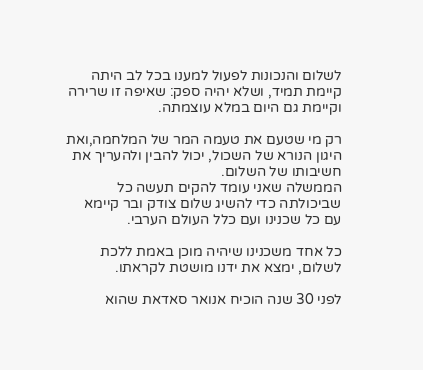לשלום והנכונות לפעול למענו בכל לב היתה קיימת תמיד, ושלא יהיה ספק: שאיפה זו שרירה וקיימת גם היום במלא עוצמתה.

רק מי שטעם את טעמה המר של המלחמה,ואת היגון הנורא של השכול, יכול להבין ולהעריך את חשיבותו של השלום.
הממשלה שאני עומד להקים תעשה כל שביכולתה כדי להשיג שלום צודק ובר קיימא עם כל שכנינו ועם כלל העולם הערבי.

כל אחד משכנינו שיהיה מוכן באמת ללכת לשלום, ימצא את ידנו מושטת לקראתו.

לפני 30 שנה הוכיח אנואר סאדאת שהוא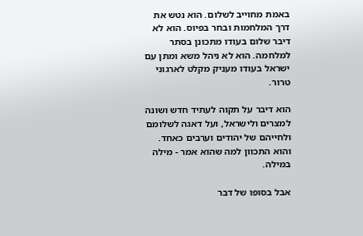באמת מחוייב לשלום. הוא נטש את דרך המלחמות ובחר בפיוס. הוא לא דיבר שלום בעודו מתכונן בסתר למלחמה. הוא לא ניהל משא ומתן עם ישראל בעודו מעניק מקלט לארגוני טרור.

הוא דיבר על תקוה לעתיד חדש ושונה למצרים ולישראל, ועל דאגה לשלומם ולחייהם של יהודים וערבים כאחד. והוא התכוון למה שהוא אמר - מילה במילה.

אבל בסופו של דבר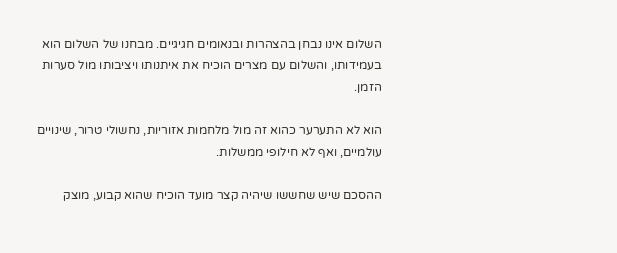השלום אינו נבחן בהצהרות ובנאומים חגיגיים. מבחנו של השלום הוא בעמידותו, והשלום עם מצרים הוכיח את איתנותו ויציבותו מול סערות הזמן.

הוא לא התערער כהוא זה מול מלחמות אזוריות, נחשולי טרור, שינויים עולמיים, ואף לא חילופי ממשלות.

ההסכם שיש שחששו שיהיה קצר מועד הוכיח שהוא קבוע, מוצק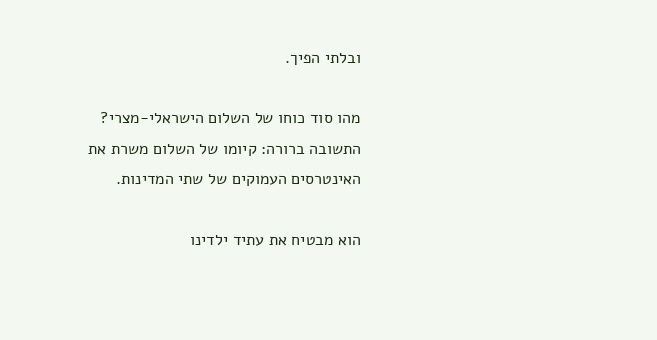ובלתי הפיך.

מהו סוד כוחו של השלום הישראלי-מצרי?
התשובה ברורה: קיומו של השלום משרת את האינטרסים העמוקים של שתי המדינות.

הוא מבטיח את עתיד ילדינו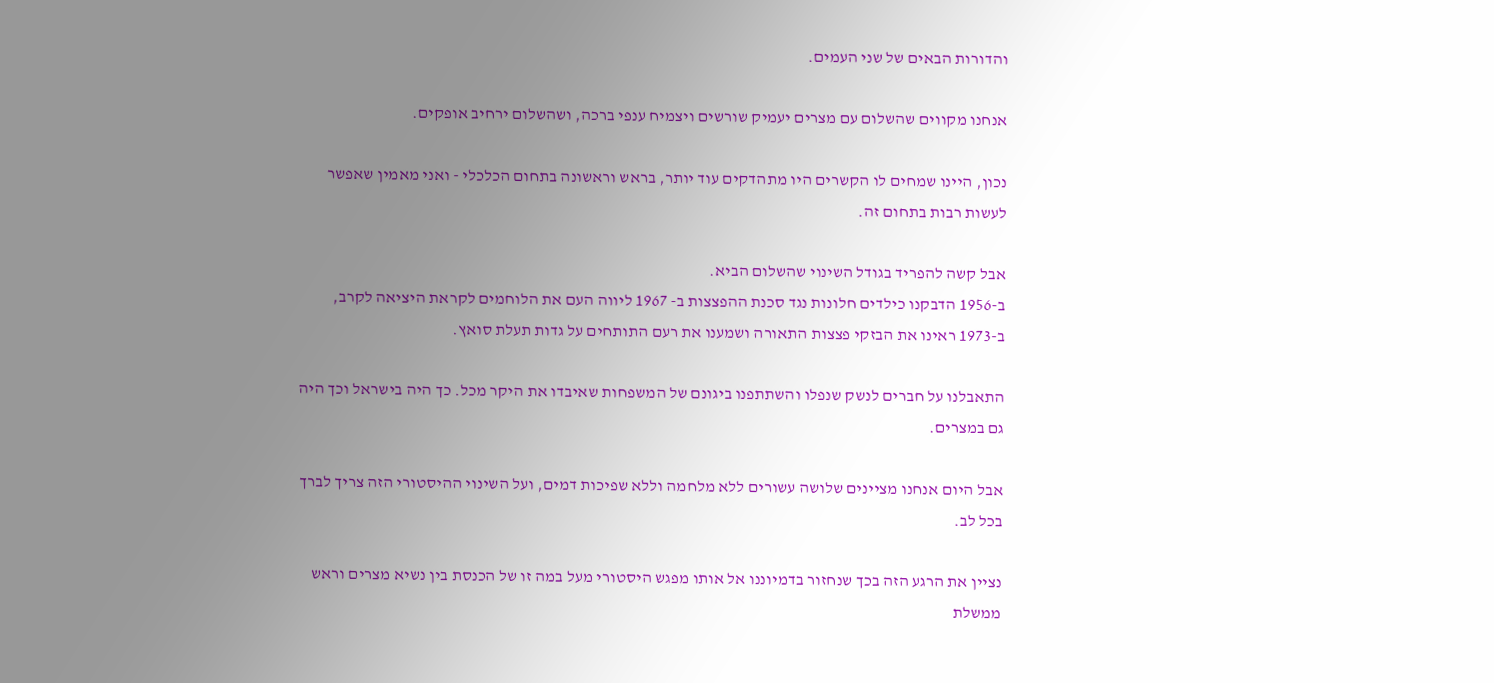והדורות הבאים של שני העמים.

אנחנו מקווים שהשלום עם מצרים יעמיק שורשים ויצמיח ענפי ברכה, ושהשלום ירחיב אופקים.

נכון, היינו שמחים לו הקשרים היו מתהדקים עוד יותר, בראש וראשונה בתחום הכלכלי - ואני מאמין שאפשר לעשות רבות בתחום זה.

אבל קשה להפריד בגודל השינוי שהשלום הביא.
ב-1956 הדבקנו כילדים חלונות נגד סכנת ההפצצות ב- 1967 ליווה העם את הלוחמים לקראת היציאה לקרב, ב-1973 ראינו את הבזקי פצצות התאורה ושמענו את רעם התותחים על גדות תעלת סואץ.

התאבלנו על חברים לנשק שנפלו והשתתפנו ביגונם של המשפחות שאיבדו את היקר מכל. כך היה בישראל וכך היה גם במצרים.

אבל היום אנחנו מציינים שלושה עשורים ללא מלחמה וללא שפיכות דמים, ועל השינוי ההיסטורי הזה צריך לברך בכל לב.

נציין את הרגע הזה בכך שנחזור בדמיוננו אל אותו מפגש היסטורי מעל במה זו של הכנסת בין נשיא מצרים וראש ממשלת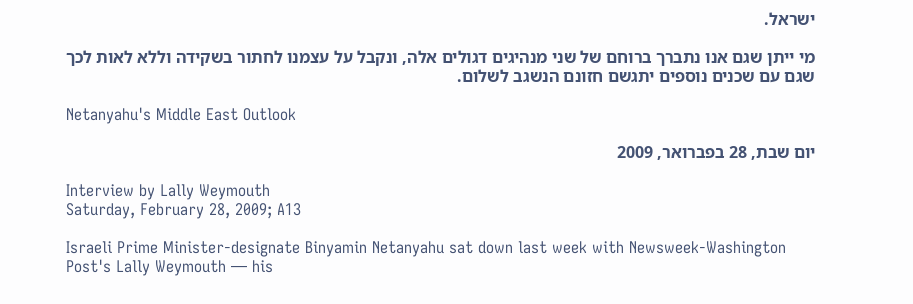ישראל.

מי ייתן שגם אנו נתברך ברוחם של שני מנהיגים דגולים אלה, ונקבל על עצמנו לחתור בשקידה וללא לאות לכך שגם עם שכנים נוספים יתגשם חזונם הנשגב לשלום.

Netanyahu's Middle East Outlook

יום שבת, 28 בפברואר, 2009

Interview by Lally Weymouth
Saturday, February 28, 2009; A13

Israeli Prime Minister-designate Binyamin Netanyahu sat down last week with Newsweek-Washington Post's Lally Weymouth — his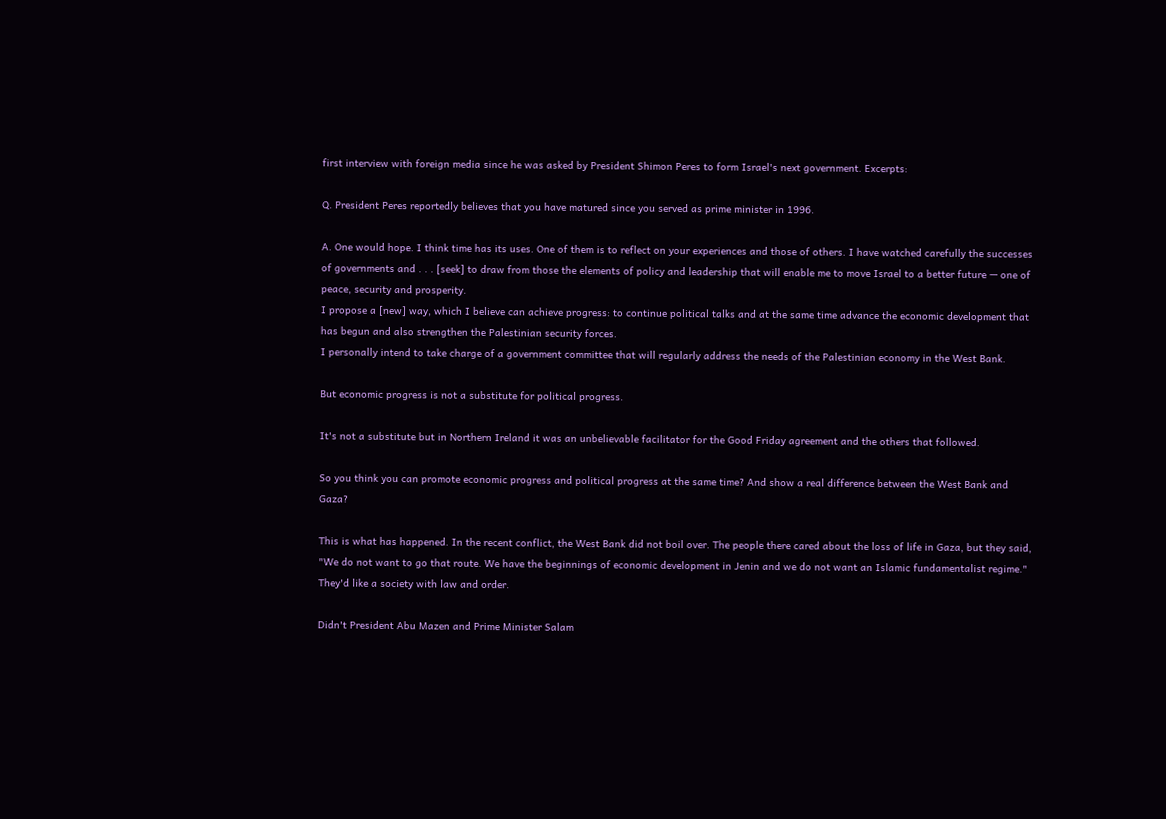first interview with foreign media since he was asked by President Shimon Peres to form Israel's next government. Excerpts:

Q. President Peres reportedly believes that you have matured since you served as prime minister in 1996.

A. One would hope. I think time has its uses. One of them is to reflect on your experiences and those of others. I have watched carefully the successes of governments and . . . [seek] to draw from those the elements of policy and leadership that will enable me to move Israel to a better future — one of peace, security and prosperity.
I propose a [new] way, which I believe can achieve progress: to continue political talks and at the same time advance the economic development that has begun and also strengthen the Palestinian security forces.
I personally intend to take charge of a government committee that will regularly address the needs of the Palestinian economy in the West Bank.

But economic progress is not a substitute for political progress.

It's not a substitute but in Northern Ireland it was an unbelievable facilitator for the Good Friday agreement and the others that followed.

So you think you can promote economic progress and political progress at the same time? And show a real difference between the West Bank and Gaza?

This is what has happened. In the recent conflict, the West Bank did not boil over. The people there cared about the loss of life in Gaza, but they said, "We do not want to go that route. We have the beginnings of economic development in Jenin and we do not want an Islamic fundamentalist regime." They'd like a society with law and order.

Didn't President Abu Mazen and Prime Minister Salam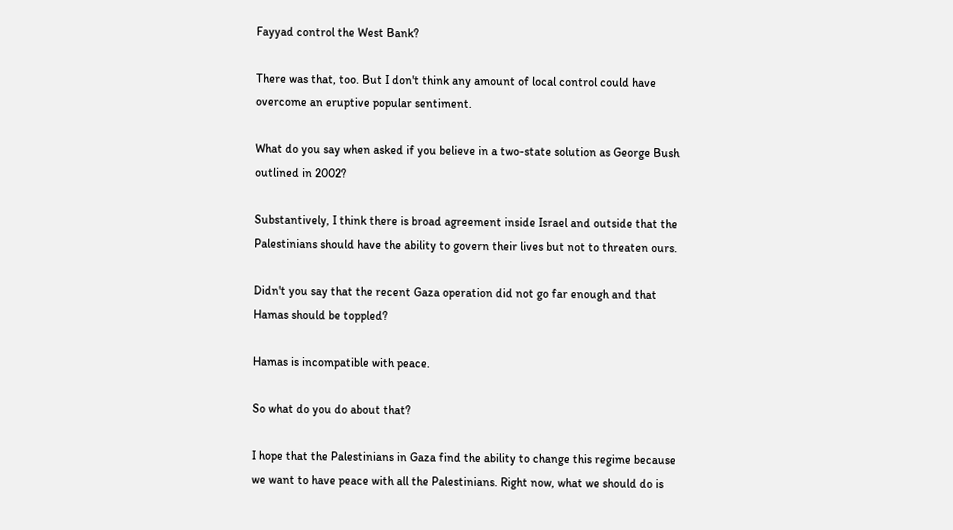Fayyad control the West Bank?

There was that, too. But I don't think any amount of local control could have overcome an eruptive popular sentiment.

What do you say when asked if you believe in a two-state solution as George Bush outlined in 2002?

Substantively, I think there is broad agreement inside Israel and outside that the Palestinians should have the ability to govern their lives but not to threaten ours.

Didn't you say that the recent Gaza operation did not go far enough and that Hamas should be toppled?

Hamas is incompatible with peace.

So what do you do about that?

I hope that the Palestinians in Gaza find the ability to change this regime because we want to have peace with all the Palestinians. Right now, what we should do is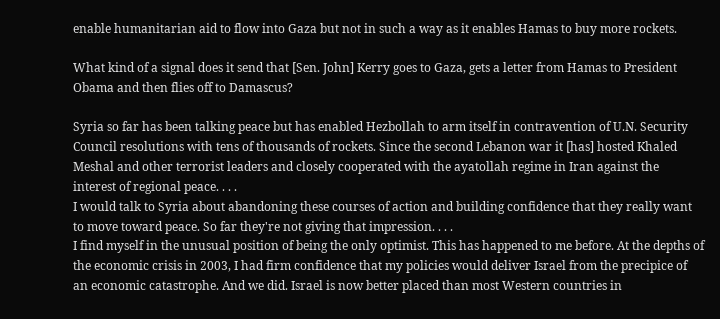enable humanitarian aid to flow into Gaza but not in such a way as it enables Hamas to buy more rockets.

What kind of a signal does it send that [Sen. John] Kerry goes to Gaza, gets a letter from Hamas to President Obama and then flies off to Damascus?

Syria so far has been talking peace but has enabled Hezbollah to arm itself in contravention of U.N. Security Council resolutions with tens of thousands of rockets. Since the second Lebanon war it [has] hosted Khaled Meshal and other terrorist leaders and closely cooperated with the ayatollah regime in Iran against the interest of regional peace. . . .
I would talk to Syria about abandoning these courses of action and building confidence that they really want to move toward peace. So far they're not giving that impression. . . .
I find myself in the unusual position of being the only optimist. This has happened to me before. At the depths of the economic crisis in 2003, I had firm confidence that my policies would deliver Israel from the precipice of an economic catastrophe. And we did. Israel is now better placed than most Western countries in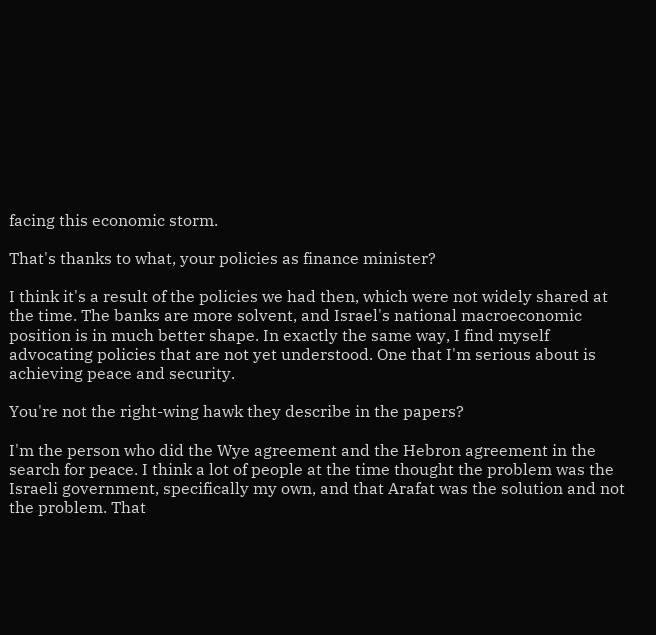facing this economic storm.

That's thanks to what, your policies as finance minister?

I think it's a result of the policies we had then, which were not widely shared at the time. The banks are more solvent, and Israel's national macroeconomic position is in much better shape. In exactly the same way, I find myself advocating policies that are not yet understood. One that I'm serious about is achieving peace and security.

You're not the right-wing hawk they describe in the papers?

I'm the person who did the Wye agreement and the Hebron agreement in the search for peace. I think a lot of people at the time thought the problem was the Israeli government, specifically my own, and that Arafat was the solution and not the problem. That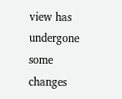view has undergone some changes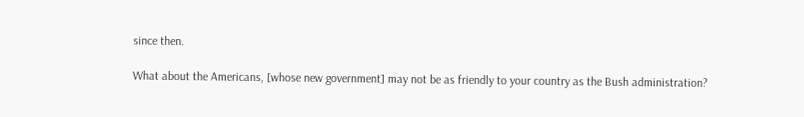since then.

What about the Americans, [whose new government] may not be as friendly to your country as the Bush administration?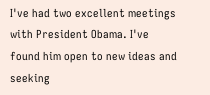I've had two excellent meetings with President Obama. I've found him open to new ideas and seeking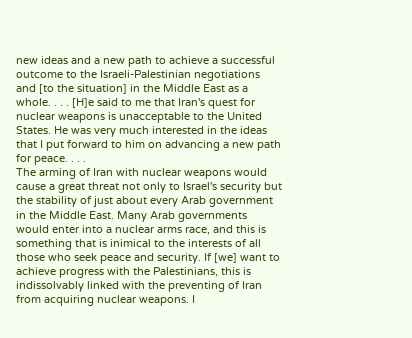new ideas and a new path to achieve a successful outcome to the Israeli-Palestinian negotiations and [to the situation] in the Middle East as a whole. . . . [H]e said to me that Iran's quest for nuclear weapons is unacceptable to the United States. He was very much interested in the ideas that I put forward to him on advancing a new path for peace. . . .
The arming of Iran with nuclear weapons would cause a great threat not only to Israel's security but the stability of just about every Arab government in the Middle East. Many Arab governments would enter into a nuclear arms race, and this is something that is inimical to the interests of all those who seek peace and security. If [we] want to achieve progress with the Palestinians, this is indissolvably linked with the preventing of Iran from acquiring nuclear weapons. I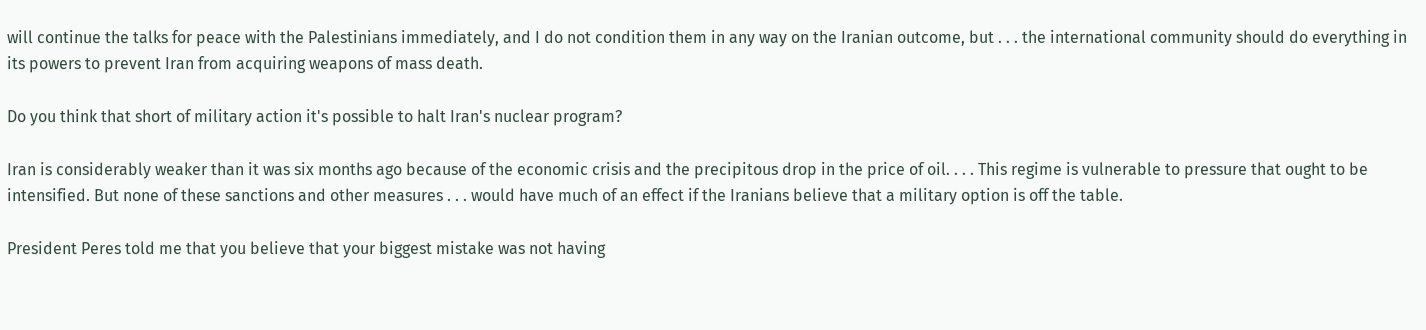will continue the talks for peace with the Palestinians immediately, and I do not condition them in any way on the Iranian outcome, but . . . the international community should do everything in its powers to prevent Iran from acquiring weapons of mass death.

Do you think that short of military action it's possible to halt Iran's nuclear program?

Iran is considerably weaker than it was six months ago because of the economic crisis and the precipitous drop in the price of oil. . . . This regime is vulnerable to pressure that ought to be intensified. But none of these sanctions and other measures . . . would have much of an effect if the Iranians believe that a military option is off the table.

President Peres told me that you believe that your biggest mistake was not having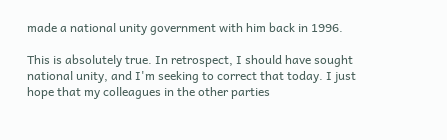made a national unity government with him back in 1996.

This is absolutely true. In retrospect, I should have sought national unity, and I'm seeking to correct that today. I just hope that my colleagues in the other parties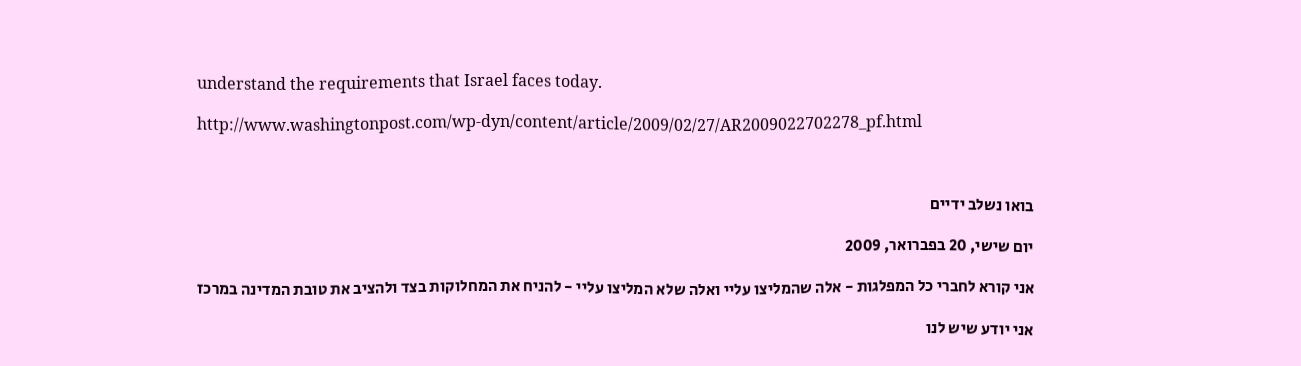understand the requirements that Israel faces today.

http://www.washingtonpost.com/wp-dyn/content/article/2009/02/27/AR2009022702278_pf.html



בואו נשלב ידיים

יום שישי, 20 בפברואר, 2009

אני קורא לחברי כל המפלגות - אלה שהמליצו עליי ואלה שלא המליצו עליי - להניח את המחלוקות בצד ולהציב את טובת המדינה במרכז

אני יודע שיש לנו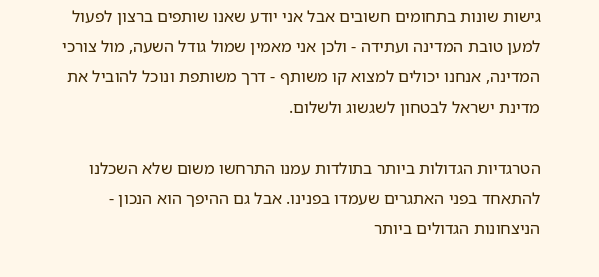גישות שונות בתחומים חשובים אבל אני יודע שאנו שותפים ברצון לפעול למען טובת המדינה ועתידה - ולכן אני מאמין שמול גודל השעה, מול צורכי המדינה, אנחנו יכולים למצוא קו משותף - דרך משותפת ונוכל להוביל את מדינת ישראל לבטחון לשגשוג ולשלום.

הטרגדיות הגדולות ביותר בתולדות עמנו התרחשו משום שלא השכלנו להתאחד בפני האתגרים שעמדו בפנינו. אבל גם ההיפך הוא הנכון - הניצחונות הגדולים ביותר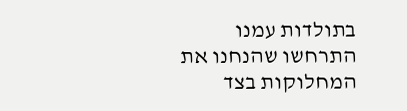בתולדות עמנו התרחשו שהנחנו את המחלוקות בצד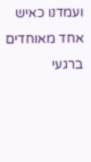ועמדנו כאיש אחד מאוחדים ברגעי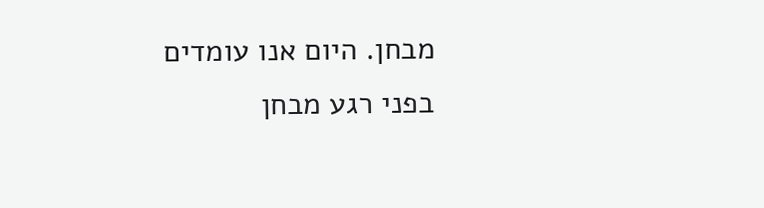מבחן. היום אנו עומדים בפני רגע מבחן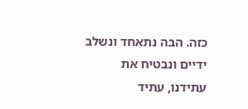כזה. הבה נתאחד ונשלב ידיים ונבטיח את עתידנו, עתיד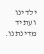ילדינו ועתיד מדינתנו.